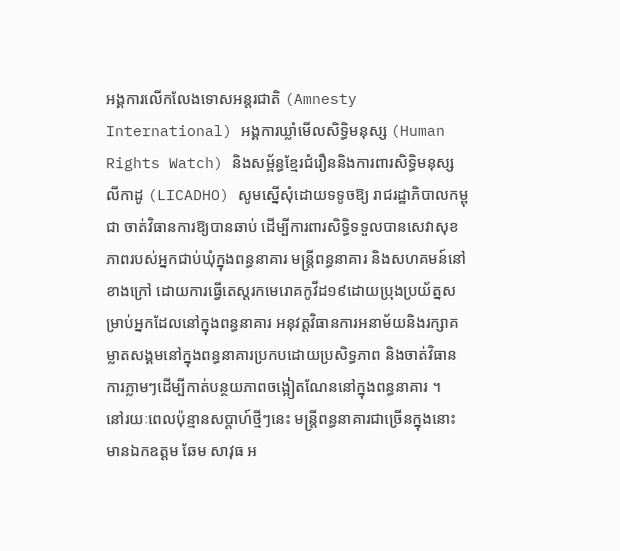អង្គការលើកលែងទោសអន្តរជាតិ (Amnesty International) អង្គការឃ្លាំមើលសិទ្ធិមនុស្ស (Human Rights Watch) និងសម្ព័ន្ធខ្មែរជំរឿននិងការពារសិទ្ធិមនុស្ស លីកាដូ (LICADHO) សូមស្នើសុំដោយទទូចឱ្យ រាជរដ្ឋាភិបាលកម្ពុជា ចាត់វិធានការឱ្យបានឆាប់ ដើម្បីការពារសិទ្ធិទទួលបានសេវាសុខភាពរបស់អ្នកជាប់ឃុំក្នុងពន្ធនាគារ មន្រ្តីពន្ធនាគារ និងសហគមន៍នៅខាងក្រៅ ដោយការធ្វើតេស្តរកមេរោគកូវីដ១៩ដោយប្រុងប្រយ័ត្នសម្រាប់អ្នកដែលនៅក្នុងពន្ធនាគារ អនុវត្តវិធានការអនាម័យនិងរក្សាគម្លាតសង្គមនៅក្នុងពន្ធនាគារប្រកបដោយប្រសិទ្ធភាព និងចាត់វិធានការភ្លាមៗដើម្បីកាត់បន្ថយភាពចង្អៀតណែននៅក្នុងពន្ធនាគារ ។
នៅរយៈពេលប៉ុន្មានសប្ដាហ៍ថ្មីៗនេះ មន្ត្រីពន្ធនាគារជាច្រើនក្នុងនោះមានឯកឧត្ដម ឆែម សាវុធ អ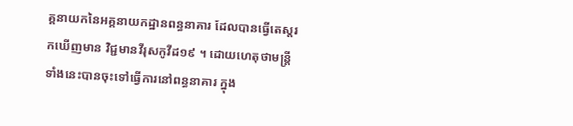គ្គនាយកនៃអគ្គនាយកដ្ឋានពន្ធនាគារ ដែលបានធ្វើតេស្ដរកឃើញមាន វិជ្ជមានវីរុសកូវីដ១៩ ។ ដោយហេតុថាមន្រ្តីទាំងនេះបានចុះទៅធ្វើការនៅពន្ធនាគារ ក្នុង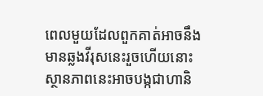ពេលមួយដែលពួកគាត់អាចនឹងមានឆ្លងវីរុសនេះរួចហើយនោះ ស្ថានភាពនេះអាចបង្កជាហានិ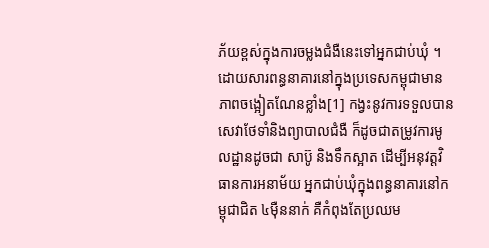ភ័យខ្ពស់ក្នុងការចម្លងជំងឺនេះទៅអ្នកជាប់ឃុំ ។ ដោយសារពន្ធនាគារនៅក្នុងប្រទេសកម្ពុជាមានភាពចង្អៀតណែនខ្លាំង[1] កង្វះនូវការទទួលបានសេវាថែទាំនិងព្យាបាលជំងឺ ក៏ដូចជាតម្រូវការមូលដ្ឋានដូចជា សាប៊ូ និងទឹកស្អាត ដើម្បីអនុវត្តវិធានការអនាម័យ អ្នកជាប់ឃុំក្នុងពន្ធនាគារនៅកម្ពុជាជិត ៤ម៉ឺននាក់ គឺកំពុងតែប្រឈម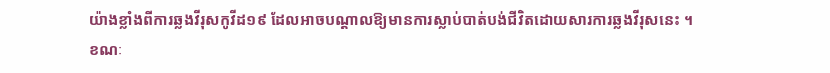យ៉ាងខ្លាំងពីការឆ្លងវីរុសកូវីដ១៩ ដែលអាចបណ្ដាលឱ្យមានការស្លាប់បាត់បង់ជីវិតដោយសារការឆ្លងវីរុសនេះ ។
ខណៈ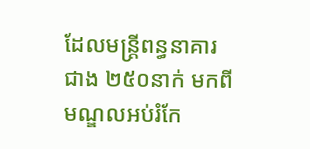ដែលមន្ត្រីពន្ធនាគារជាង ២៥០នាក់ មកពីមណ្ឌលអប់រំកែ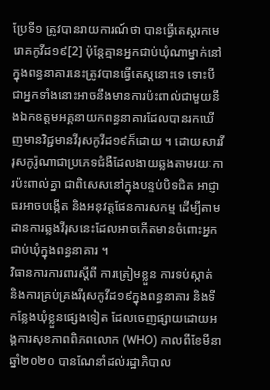ប្រែទី១ ត្រូវបានរាយការណ៍ថា បានធ្វើតេស្តរកមេរោគកូវីដ១៩[2] ប៉ុន្តែគ្មានអ្នកជាប់ឃុំណាម្នាក់នៅក្នុងពន្ធនាគារនេះត្រូវបានធ្វើតេស្ដនោះទេ ទោះបីជាអ្នកទាំងនោះអាចនឹងមានការប៉ះពាល់ជាមួយនឹងឯកឧត្ដមអគ្គនាយកពន្ធនាគារដែលបានរកឃើញមានវិជ្ជមានវីរុសកូវីដ១៩ក៏ដោយ ។ ដោយសារវីរុសកូរ៉ូណាជាប្រភេទជំងឺដែលងាយឆ្លងតាមរយៈការប៉ះពាល់គ្នា ជាពិសេសនៅក្នុងបន្ទប់បិទជិត អាជ្ញាធរអាចបង្កើត និងអនុវត្តផែនការសកម្ម ដើម្បីតាមដានការឆ្លងវីរុសនេះដែលអាចកើតមានចំពោះអ្នកជាប់ឃុំក្នុងពន្ធនាគារ ។
វិធានការការពារស្ដីពី ការត្រៀមខ្លួន ការទប់ស្កាត់ និងការគ្រប់គ្រងរីរុសកូវីដ១៩ក្នុងពន្ធនាគារ និងទីកន្លែងឃុំខ្លួនផ្សេងទៀត ដែលចេញផ្សាយដោយអង្គការសុខភាពពិភពលោក (WHO) កាលពីខែមីនា ឆ្នាំ២០២០ បានណែនាំដល់រដ្ឋាភិបាល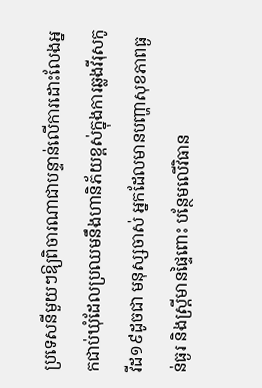ប្រទេសនីមួយៗឱ្យពិចារណាជាបន្ទាន់លើការដោះលែងអ្នកជាប់ឃុំដែលប្រឈមនឹងហានិភ័យខ្ពស់ក្នុងការឆ្លងវីរុសកូវីដ១៩ដូចជា មនុស្សចាស់ អ្នកដែលមានបញ្ហាសុខភាពធ្ងន់ធ្ងរ និងស្រ្តីមានផ្ទៃពោះ បន្ថែមលើវិធាន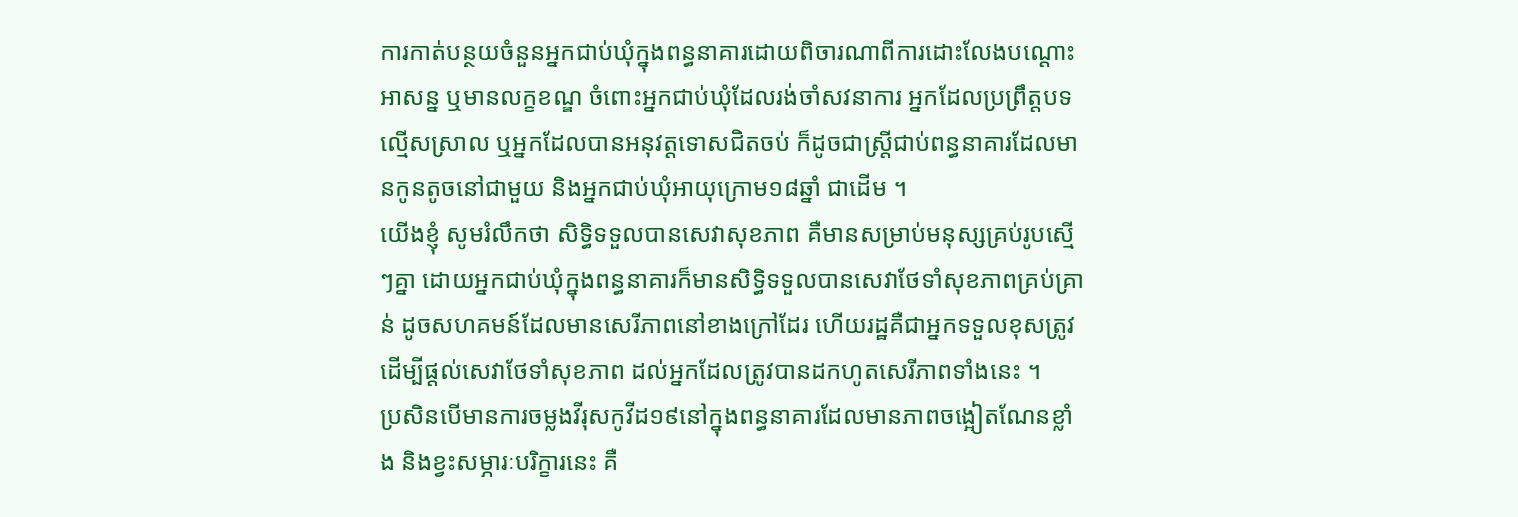ការកាត់បន្ថយចំនួនអ្នកជាប់ឃុំក្នុងពន្ធនាគារដោយពិចារណាពីការដោះលែងបណ្ដោះអាសន្ន ឬមានលក្ខខណ្ឌ ចំពោះអ្នកជាប់ឃុំដែលរង់ចាំសវនាការ អ្នកដែលប្រព្រឹត្តបទល្មើសស្រាល ឬអ្នកដែលបានអនុវត្តទោសជិតចប់ ក៏ដូចជាស្រ្តីជាប់ពន្ធនាគារដែលមានកូនតូចនៅជាមួយ និងអ្នកជាប់ឃុំអាយុក្រោម១៨ឆ្នាំ ជាដើម ។
យើងខ្ញុំ សូមរំលឹកថា សិទ្ធិទទួលបានសេវាសុខភាព គឺមានសម្រាប់មនុស្សគ្រប់រូបស្មើៗគ្នា ដោយអ្នកជាប់ឃុំក្នុងពន្ធនាគារក៏មានសិទ្ធិទទួលបានសេវាថែទាំសុខភាពគ្រប់គ្រាន់ ដូចសហគមន៍ដែលមានសេរីភាពនៅខាងក្រៅដែរ ហើយរដ្ឋគឺជាអ្នកទទួលខុសត្រូវដើម្បីផ្ដល់សេវាថែទាំសុខភាព ដល់អ្នកដែលត្រូវបានដកហូតសេរីភាពទាំងនេះ ។
ប្រសិនបើមានការចម្លងវីរុសកូវីដ១៩នៅក្នុងពន្ធនាគារដែលមានភាពចង្អៀតណែនខ្លាំង និងខ្វះសម្ភារៈបរិក្ខារនេះ គឺ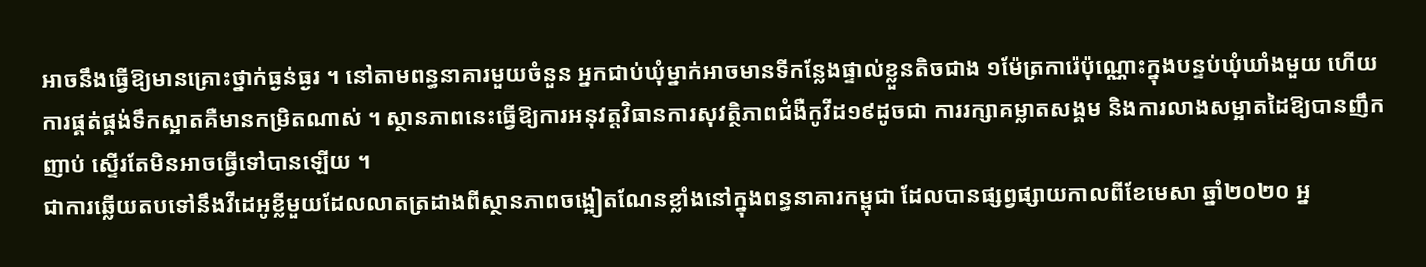អាចនឹងធ្វើឱ្យមានគ្រោះថ្នាក់ធ្ងន់ធ្ងរ ។ នៅតាមពន្ធនាគារមួយចំនួន អ្នកជាប់ឃុំម្នាក់អាចមានទីកន្លែងផ្ទាល់ខ្លួនតិចជាង ១ម៉ែត្រការ៉េប៉ុណ្ណោះក្នុងបន្ទប់ឃុំឃាំងមួយ ហើយការផ្គត់ផ្គង់ទឹកស្អាតគឺមានកម្រិតណាស់ ។ ស្ថានភាពនេះធ្វើឱ្យការអនុវត្តវិធានការសុវត្ថិភាពជំងឺកូវីដ១៩ដូចជា ការរក្សាគម្លាតសង្គម និងការលាងសម្អាតដៃឱ្យបានញឹកញាប់ ស្ទើរតែមិនអាចធ្វើទៅបានឡើយ ។
ជាការឆ្លើយតបទៅនឹងវីដេអូខ្លីមួយដែលលាតត្រដាងពីស្ថានភាពចង្អៀតណែនខ្លាំងនៅក្នុងពន្ធនាគារកម្ពុជា ដែលបានផ្សព្វផ្សាយកាលពីខែមេសា ឆ្នាំ២០២០ អ្ន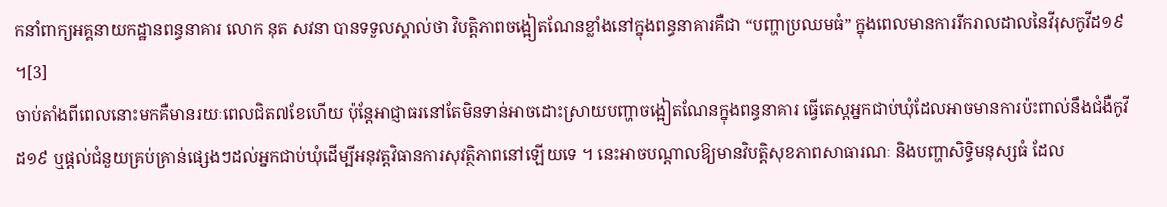កនាំពាក្យអគ្គនាយកដ្ឋានពន្ធនាគារ លោក នុត សវនា បានទទួលស្គាល់ថា វិបត្តិភាពចង្អៀតណែនខ្លាំងនៅក្នុងពន្ធនាគារគឺជា “បញ្ហាប្រឈមធំ” ក្នុងពេលមានការរីករាលដាលនៃវីរុសកូវីដ១៩ ។[3]
ចាប់តាំងពីពេលនោះមកគឺមានរយៈពេលជិត៧ខែហើយ ប៉ុន្តែអាជ្ញាធរនៅតែមិនទាន់អាចដោះស្រាយបញ្ហាចង្អៀតណែនក្នុងពន្ធនាគារ ធ្វើតេស្តអ្នកជាប់ឃុំដែលអាចមានការប៉ះពាល់នឹងជំងឺកូវីដ១៩ ឬផ្ដល់ជំនួយគ្រប់គ្រាន់ផ្សេងៗដល់អ្នកជាប់ឃុំដើម្បីអនុវត្តវិធានការសុវត្ថិភាពនៅឡើយទេ ។ នេះអាចបណ្ដាលឱ្យមានវិបត្តិសុខភាពសាធារណៈ និងបញ្ហាសិទ្ធិមនុស្សធំ ដែល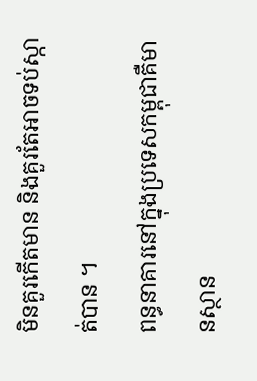មិនគួរកើតមាន និងគួរតែអាចទប់ស្កាត់បាន ។
ពន្ធនាគារនៅក្នុងប្រទេសកម្ពុជាគឺមានស្ថាន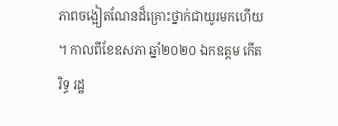ភាពចង្អៀតណែនដ៏គ្រោះថ្នាក់ជាយូរមកហើយ ។ កាលពីខែឧសភា ឆ្នាំ២០២០ ឯកឧត្តម កើត រិទ្ធ រដ្ឋ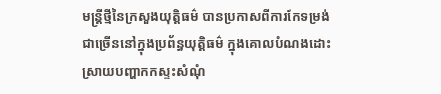មន្រ្តីថ្មីនៃក្រសួងយុត្តិធម៌ បានប្រកាសពីការកែទម្រង់ជាច្រើននៅក្នុងប្រព័ន្ធយុត្តិធម៌ ក្នុងគោលបំណងដោះស្រាយបញ្ហាកកស្ទះសំណុំ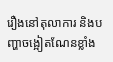រឿងនៅតុលាការ និងបញ្ហាចង្អៀតណែនខ្លាំង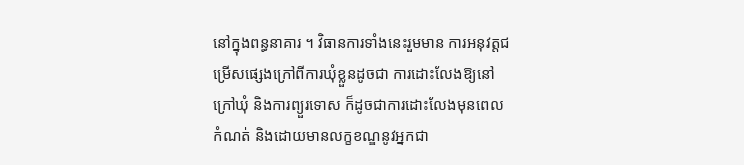នៅក្នុងពន្ធនាគារ ។ វិធានការទាំងនេះរួមមាន ការអនុវត្តជម្រើសផ្សេងក្រៅពីការឃុំខ្លួនដូចជា ការដោះលែងឱ្យនៅក្រៅឃុំ និងការព្យួរទោស ក៏ដូចជាការដោះលែងមុនពេលកំណត់ និងដោយមានលក្ខខណ្ឌនូវអ្នកជា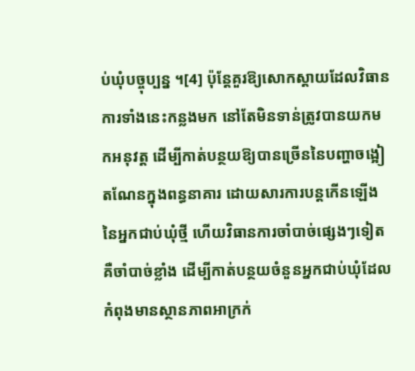ប់ឃុំបច្ចុប្បន្ន ។[4] ប៉ុន្តែគួរឱ្យសោកស្ដាយដែលវិធានការទាំងនេះកន្លងមក នៅតែមិនទាន់ត្រូវបានយកមកអនុវត្ត ដើម្បីកាត់បន្ថយឱ្យបានច្រើននៃបញ្ហាចង្អៀតណែនក្នុងពន្ធនាគារ ដោយសារការបន្តកើនឡើងនៃអ្នកជាប់ឃុំថ្មី ហើយវិធានការចាំបាច់ផ្សេងៗទៀតគឺចាំបាច់ខ្លាំង ដើម្បីកាត់បន្ថយចំនួនអ្នកជាប់ឃុំដែលកំពុងមានស្ថានភាពអាក្រក់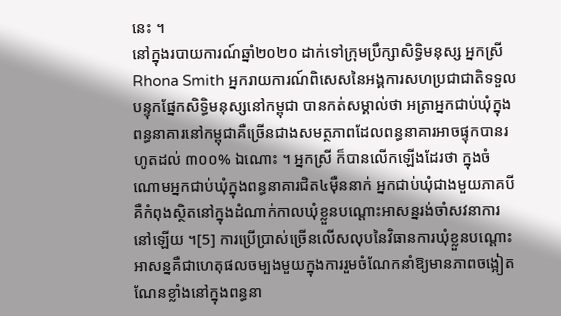នេះ ។
នៅក្នុងរបាយការណ៍ឆ្នាំ២០២០ ដាក់ទៅក្រុមប្រឹក្សាសិទ្ធិមនុស្ស អ្នកស្រី Rhona Smith អ្នករាយការណ៍ពិសេសនៃអង្គការសហប្រជាជាតិទទួលបន្ទុកផ្នែកសិទ្ធិមនុស្សនៅកម្ពុជា បានកត់សម្គាល់ថា អត្រាអ្នកជាប់ឃុំក្នុងពន្ធនាគារនៅកម្ពុជាគឺច្រើនជាងសមត្ថភាពដែលពន្ធនាគារអាចផ្ទុកបានរហូតដល់ ៣០០% ឯណោះ ។ អ្នកស្រី ក៏បានលើកឡើងដែរថា ក្នុងចំណោមអ្នកជាប់ឃុំក្នុងពន្ធនាគារជិត៤ម៉ឺននាក់ អ្នកជាប់ឃុំជាងមួយភាគបីគឺកំពុងស្ថិតនៅក្នុងដំណាក់កាលឃុំខ្លួនបណ្ដោះអាសន្នរង់ចាំសវនាការនៅឡើយ ។[5] ការប្រើប្រាស់ច្រើនលើសលុបនៃវិធានការឃុំខ្លួនបណ្ដោះអាសន្នគឺជាហេតុផលចម្បងមួយក្នុងការរួមចំណែកនាំឱ្យមានភាពចង្អៀតណែនខ្លាំងនៅក្នុងពន្ធនា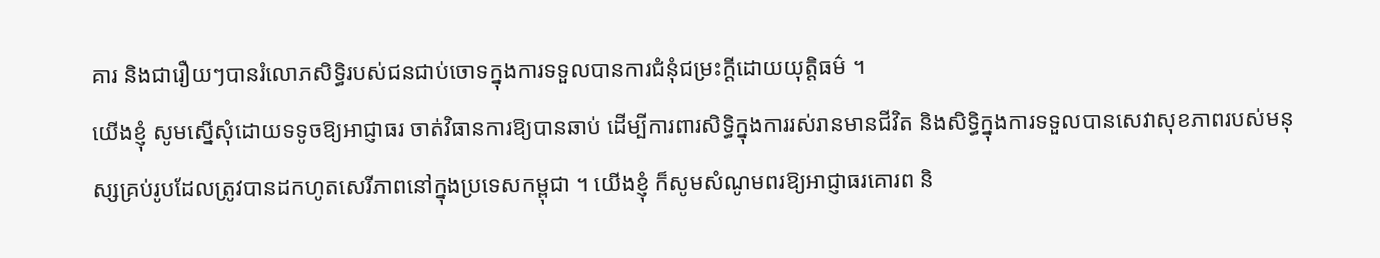គារ និងជារឿយៗបានរំលោភសិទ្ធិរបស់ជនជាប់ចោទក្នុងការទទួលបានការជំនុំជម្រះក្ដីដោយយុត្តិធម៌ ។
យើងខ្ញុំ សូមស្នើសុំដោយទទូចឱ្យអាជ្ញាធរ ចាត់វិធានការឱ្យបានឆាប់ ដើម្បីការពារសិទ្ធិក្នុងការរស់រានមានជីវិត និងសិទ្ធិក្នុងការទទួលបានសេវាសុខភាពរបស់មនុស្សគ្រប់រូបដែលត្រូវបានដកហូតសេរីភាពនៅក្នុងប្រទេសកម្ពុជា ។ យើងខ្ញុំ ក៏សូមសំណូមពរឱ្យអាជ្ញាធរគោរព និ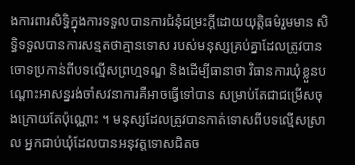ងការពារសិទ្ធិក្នុងការទទួលបានការជំនុំជម្រះក្ដីដោយយុត្តិធម៌រួមមាន សិទ្ធិទទួលបានការសន្មតថាគ្មានទោស របស់មនុស្សគ្រប់គ្នាដែលត្រូវបានចោទប្រកាន់ពីបទល្មើសព្រហ្មទណ្ឌ និងដើម្បីធានាថា វិធានការឃុំខ្លួនបណ្ដោះអាសន្នរង់ចាំសវនាការគឺអាចធ្វើទៅបាន សម្រាប់តែជាជម្រើសចុងក្រោយតែប៉ុណ្ណោះ ។ មនុស្សដែលត្រូវបានកាត់ទោសពីបទល្មើសស្រាល អ្នកជាប់ឃុំដែលបានអនុវត្តទោសជិតច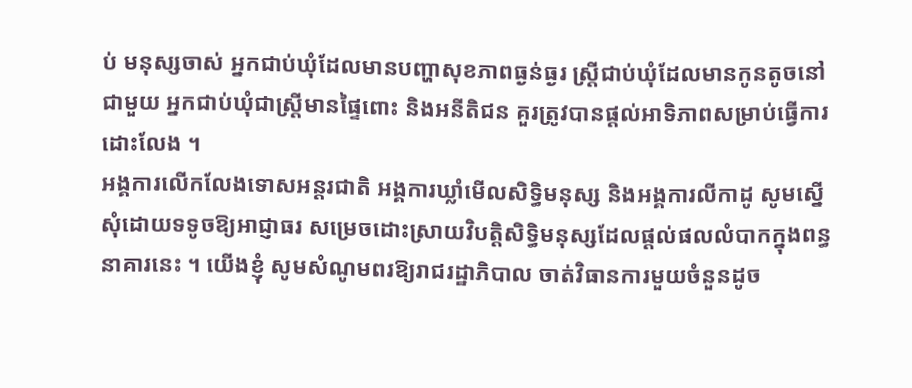ប់ មនុស្សចាស់ អ្នកជាប់ឃុំដែលមានបញ្ហាសុខភាពធ្ងន់ធ្ងរ ស្ត្រីជាប់ឃុំដែលមានកូនតូចនៅជាមួយ អ្នកជាប់ឃុំជាស្រ្តីមានផ្ទៃពោះ និងអនីតិជន គួរត្រូវបានផ្ដល់អាទិភាពសម្រាប់ធ្វើការដោះលែង ។
អង្គការលើកលែងទោសអន្តរជាតិ អង្គការឃ្លាំមើលសិទ្ធិមនុស្ស និងអង្គការលីកាដូ សូមស្នើសុំដោយទទូចឱ្យអាជ្ញាធរ សម្រេចដោះស្រាយវិបត្តិសិទ្ធិមនុស្សដែលផ្ដល់ផលលំបាកក្នុងពន្ធនាគារនេះ ។ យើងខ្ញុំ សូមសំណូមពរឱ្យរាជរដ្ឋាភិបាល ចាត់វិធានការមួយចំនួនដូច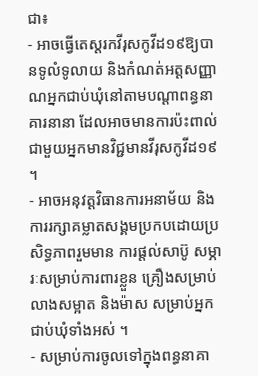ជា៖
- អាចធ្វើតេស្តរកវីរុសកូវីដ១៩ឱ្យបានទូលំទូលាយ និងកំណត់អត្តសញ្ញាណអ្នកជាប់ឃុំនៅតាមបណ្ដាពន្ធនាគារនានា ដែលអាចមានការប៉ះពាល់ជាមួយអ្នកមានវិជ្ជមានវីរុសកូវីដ១៩ ។
- អាចអនុវត្តវិធានការអនាម័យ និងការរក្សាគម្លាតសង្គមប្រកបដោយប្រសិទ្ធភាពរួមមាន ការផ្ដល់សាប៊ូ សម្ភារៈសម្រាប់ការពារខ្លួន គ្រឿងសម្រាប់លាងសម្អាត និងម៉ាស សម្រាប់អ្នកជាប់ឃុំទាំងអស់ ។
- សម្រាប់ការចូលទៅក្នុងពន្ធនាគា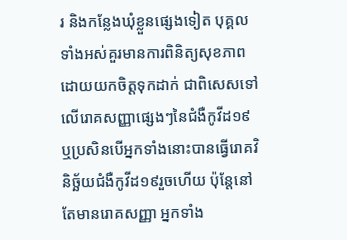រ និងកន្លែងឃុំខ្លួនផ្សេងទៀត បុគ្គលទាំងអស់គួរមានការពិនិត្យសុខភាពដោយយកចិត្តទុកដាក់ ជាពិសេសទៅលើរោគសញ្ញាផ្សេងៗនៃជំងឺកូវីដ១៩ ឬប្រសិនបើអ្នកទាំងនោះបានធ្វើរោគវិនិច្ឆ័យជំងឺកូវីដ១៩រួចហើយ ប៉ុន្តែនៅតែមានរោគសញ្ញា អ្នកទាំង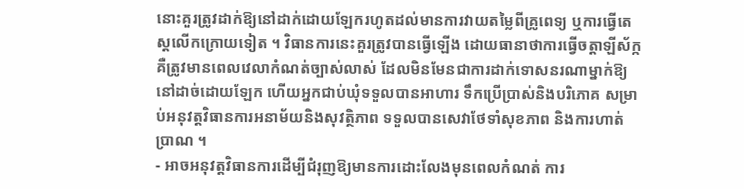នោះគួរត្រូវដាក់ឱ្យនៅដាក់ដោយឡែករហូតដល់មានការវាយតម្លៃពីគ្រូពេទ្យ ឬការធ្វើតេស្ដលើកក្រោយទៀត ។ វិធានការនេះគួរត្រូវបានធ្វើឡើង ដោយធានាថាការធ្វើចត្តាឡីស័ក្កគឺត្រូវមានពេលវេលាកំណត់ច្បាស់លាស់ ដែលមិនមែនជាការដាក់ទោសនរណាម្នាក់ឱ្យនៅដាច់ដោយឡែក ហើយអ្នកជាប់ឃុំទទួលបានអាហារ ទឹកប្រើប្រាស់និងបរិភោគ សម្រាប់អនុវត្តវិធានការអនាម័យនិងសុវត្ថិភាព ទទួលបានសេវាថែទាំសុខភាព និងការហាត់ប្រាណ ។
- អាចអនុវត្តវិធានការដើម្បីជំរុញឱ្យមានការដោះលែងមុនពេលកំណត់ ការ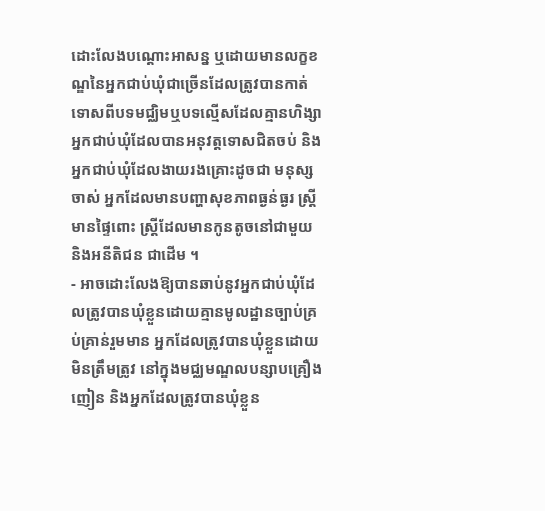ដោះលែងបណ្ដោះអាសន្ន ឬដោយមានលក្ខខណ្ឌនៃអ្នកជាប់ឃុំជាច្រើនដែលត្រូវបានកាត់ទោសពីបទមជ្ឈិមឬបទល្មើសដែលគ្មានហិង្សា អ្នកជាប់ឃុំដែលបានអនុវត្តទោសជិតចប់ និងអ្នកជាប់ឃុំដែលងាយរងគ្រោះដូចជា មនុស្សចាស់ អ្នកដែលមានបញ្ហាសុខភាពធ្ងន់ធ្ងរ ស្រ្ដីមានផ្ទៃពោះ ស្ដ្រីដែលមានកូនតូចនៅជាមួយ និងអនីតិជន ជាដើម ។
- អាចដោះលែងឱ្យបានឆាប់នូវអ្នកជាប់ឃុំដែលត្រូវបានឃុំខ្លួនដោយគ្មានមូលដ្ឋានច្បាប់គ្រប់គ្រាន់រួមមាន អ្នកដែលត្រូវបានឃុំខ្លួនដោយមិនត្រឹមត្រូវ នៅក្នុងមជ្ឈមណ្ឌលបន្សាបគ្រឿងញៀន និងអ្នកដែលត្រូវបានឃុំខ្លួន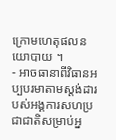ក្រោមហេតុផលនយោបាយ ។
- អាចធានាពីវិធានអប្បបរមាតាមស្ដង់ដារបស់អង្គការសហប្រជាជាតិសម្រាប់អ្ន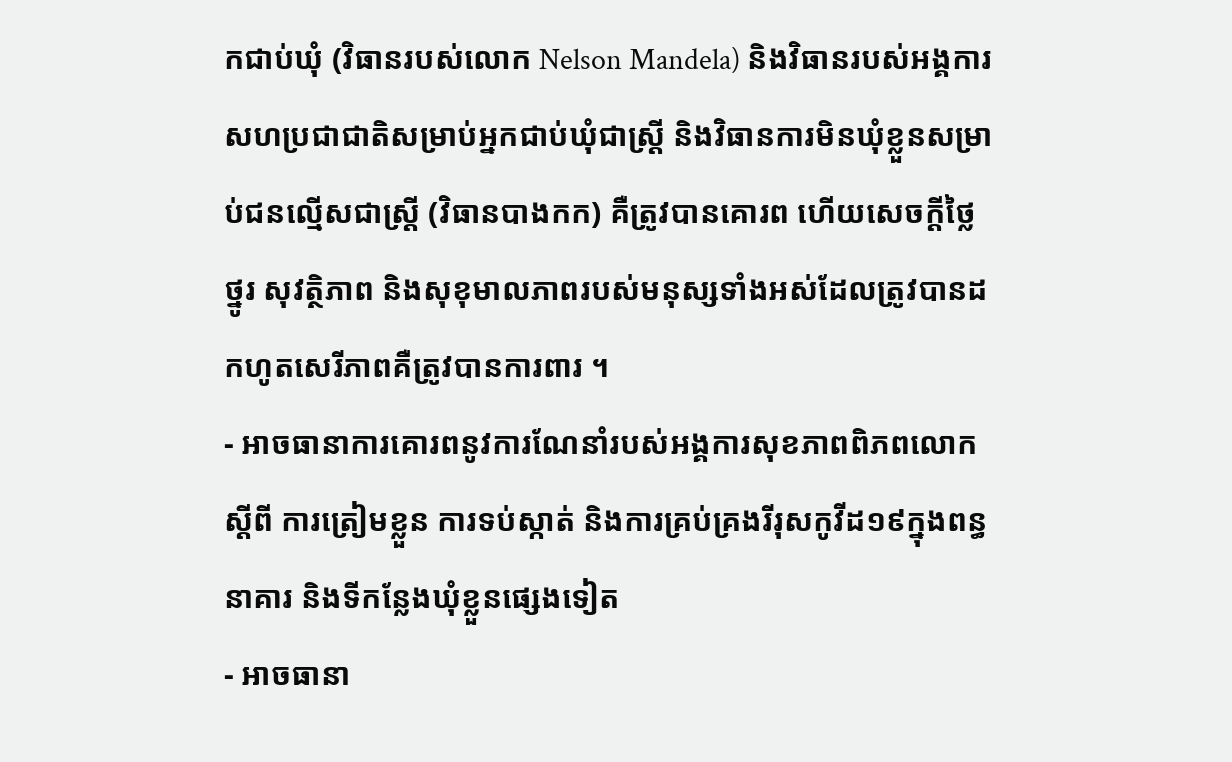កជាប់ឃុំ (វិធានរបស់លោក Nelson Mandela) និងវិធានរបស់អង្គការសហប្រជាជាតិសម្រាប់អ្នកជាប់ឃុំជាស្រ្តី និងវិធានការមិនឃុំខ្លួនសម្រាប់ជនល្មើសជាស្រ្តី (វិធានបាងកក) គឺត្រូវបានគោរព ហើយសេចក្ដីថ្លៃថ្នូរ សុវត្ថិភាព និងសុខុមាលភាពរបស់មនុស្សទាំងអស់ដែលត្រូវបានដកហូតសេរីភាពគឺត្រូវបានការពារ ។
- អាចធានាការគោរពនូវការណែនាំរបស់អង្គការសុខភាពពិភពលោកស្ដីពី ការត្រៀមខ្លួន ការទប់ស្កាត់ និងការគ្រប់គ្រងរីរុសកូវីដ១៩ក្នុងពន្ធនាគារ និងទីកន្លែងឃុំខ្លួនផ្សេងទៀត
- អាចធានា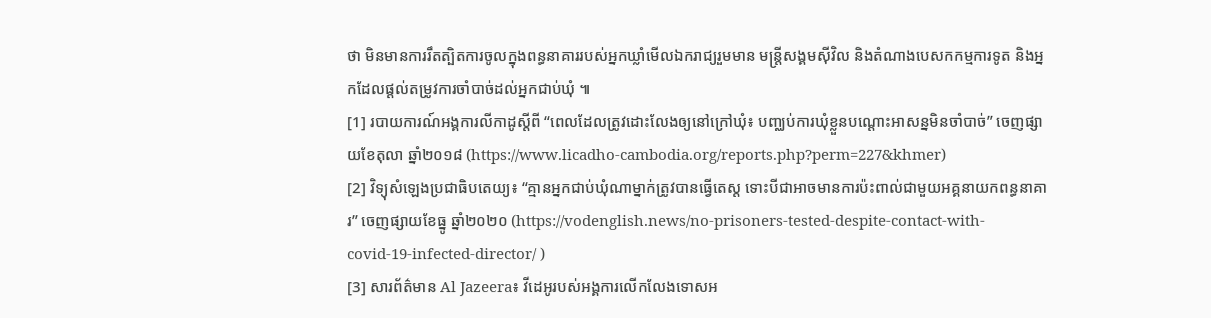ថា មិនមានការរឹតត្បិតការចូលក្នុងពន្ធនាគាររបស់អ្នកឃ្លាំមើលឯករាជ្យរួមមាន មន្ត្រីសង្គមស៊ីវិល និងតំណាងបេសកកម្មការទូត និងអ្នកដែលផ្ដល់តម្រូវការចាំបាច់ដល់អ្នកជាប់ឃុំ ៕
[1] របាយការណ៍អង្គការលីកាដូស្ដីពី “ពេលដែលត្រូវដោះលែងឲ្យនៅក្រៅឃុំ៖ បញ្ឈប់ការឃុំខ្លួនបណ្តោះអាសន្នមិនចាំបាច់” ចេញផ្សាយខែតុលា ឆ្នាំ២០១៨ (https://www.licadho-cambodia.org/reports.php?perm=227&khmer)
[2] វិទ្យុសំឡេងប្រជាធិបតេយ្យ៖ “គ្មានអ្នកជាប់ឃុំណាម្នាក់ត្រូវបានធ្វើតេស្ត ទោះបីជាអាចមានការប៉ះពាល់ជាមួយអគ្គនាយកពន្ធនាគារ” ចេញផ្សាយខែធ្នូ ឆ្នាំ២០២០ (https://vodenglish.news/no-prisoners-tested-despite-contact-with-covid-19-infected-director/ )
[3] សារព័ត៌មាន Al Jazeera៖ វីដេអូរបស់អង្គការលើកលែងទោសអ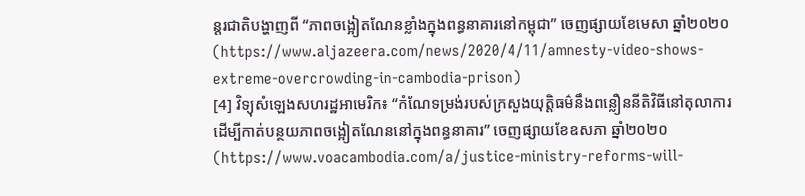ន្តរជាតិបង្ហាញពី “ភាពចង្អៀតណែនខ្លាំងក្នុងពន្ធនាគារនៅកម្ពុជា” ចេញផ្សាយខែមេសា ឆ្នាំ២០២០ (https://www.aljazeera.com/news/2020/4/11/amnesty-video-shows-extreme-overcrowding-in-cambodia-prison)
[4] វិទ្យុសំឡេងសហរដ្ឋអាមេរិក៖ “កំណែទម្រង់របស់ក្រសួងយុត្តិធម៌នឹងពន្លឿននីតិវិធីនៅតុលាការដើម្បីកាត់បន្ថយភាពចង្អៀតណែននៅក្នុងពន្ធនាគារ” ចេញផ្សាយខែឧសភា ឆ្នាំ២០២០ (https://www.voacambodia.com/a/justice-ministry-reforms-will-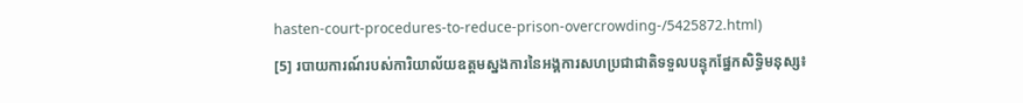hasten-court-procedures-to-reduce-prison-overcrowding-/5425872.html)
[5] របាយការណ៍របស់ការិយាល័យឧត្ដមស្នងការនៃអង្គការសហប្រជាជាតិទទួលបន្ទុកផ្នែកសិទ្ធិមនុស្ស៖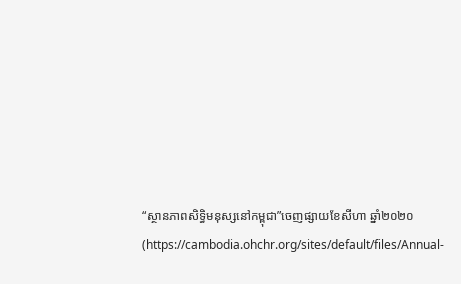“ស្ថានភាពសិទ្ធិមនុស្សនៅកម្ពុជា”ចេញផ្សាយខែសីហា ឆ្នាំ២០២០ (https://cambodia.ohchr.org/sites/default/files/Annual-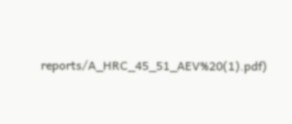reports/A_HRC_45_51_AEV%20(1).pdf)